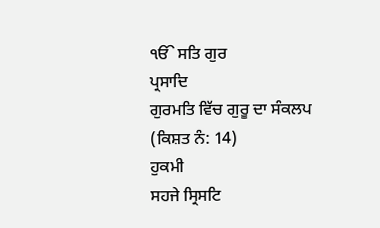ੴ ਸਤਿ ਗੁਰ
ਪ੍ਰਸਾਦਿ
ਗੁਰਮਤਿ ਵਿੱਚ ਗੁਰੂ ਦਾ ਸੰਕਲਪ
(ਕਿਸ਼ਤ ਨੰ: 14)
ਹੁਕਮੀ
ਸਹਜੇ ਸ੍ਰਿਸਟਿ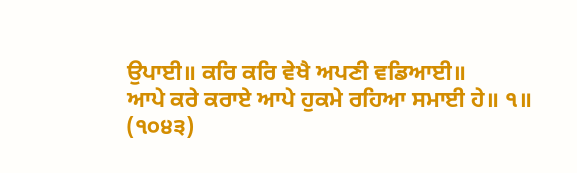ਉਪਾਈ॥ ਕਰਿ ਕਰਿ ਵੇਖੈ ਅਪਣੀ ਵਡਿਆਈ॥
ਆਪੇ ਕਰੇ ਕਰਾਏ ਆਪੇ ਹੁਕਮੇ ਰਹਿਆ ਸਮਾਈ ਹੇ॥ ੧॥ (੧੦੪੩)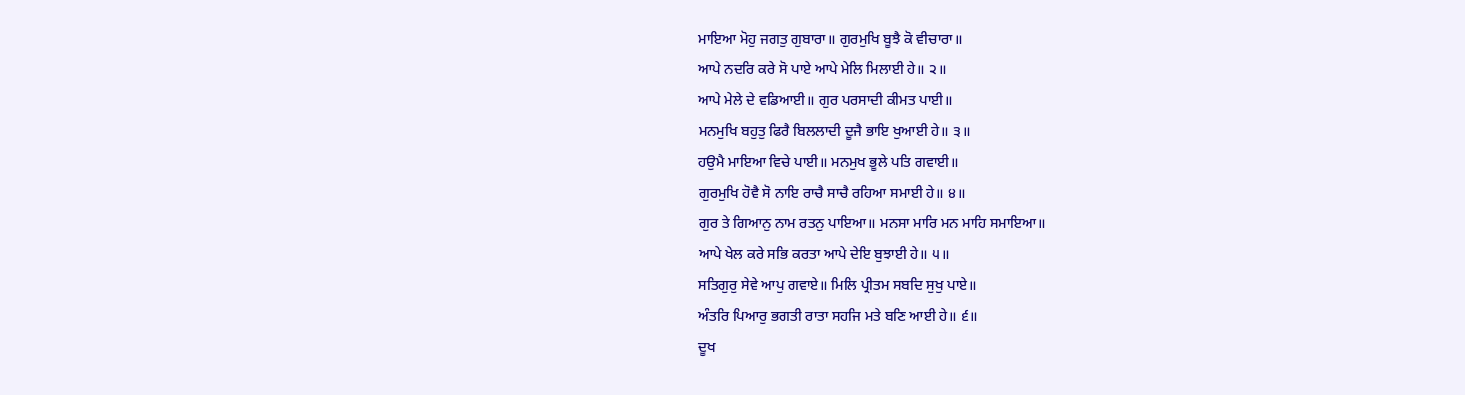ਮਾਇਆ ਮੋਹੁ ਜਗਤੁ ਗੁਬਾਰਾ॥ ਗੁਰਮੁਖਿ ਬੂਝੈ ਕੋ ਵੀਚਾਰਾ॥
ਆਪੇ ਨਦਰਿ ਕਰੇ ਸੋ ਪਾਏ ਆਪੇ ਮੇਲਿ ਮਿਲਾਈ ਹੇ॥ ੨॥
ਆਪੇ ਮੇਲੇ ਦੇ ਵਡਿਆਈ॥ ਗੁਰ ਪਰਸਾਦੀ ਕੀਮਤ ਪਾਈ॥
ਮਨਮੁਖਿ ਬਹੁਤੁ ਫਿਰੈ ਬਿਲਲਾਦੀ ਦੂਜੈ ਭਾਇ ਖੁਆਈ ਹੇ॥ ੩॥
ਹਉਮੈ ਮਾਇਆ ਵਿਚੇ ਪਾਈ॥ ਮਨਮੁਖ ਭੂਲੇ ਪਤਿ ਗਵਾਈ॥
ਗੁਰਮੁਖਿ ਹੋਵੈ ਸੋ ਨਾਇ ਰਾਚੈ ਸਾਚੈ ਰਹਿਆ ਸਮਾਈ ਹੇ॥ ੪॥
ਗੁਰ ਤੇ ਗਿਆਨੁ ਨਾਮ ਰਤਨੁ ਪਾਇਆ॥ ਮਨਸਾ ਮਾਰਿ ਮਨ ਮਾਹਿ ਸਮਾਇਆ॥
ਆਪੇ ਖੇਲ ਕਰੇ ਸਭਿ ਕਰਤਾ ਆਪੇ ਦੇਇ ਬੁਝਾਈ ਹੇ॥ ੫॥
ਸਤਿਗੁਰੁ ਸੇਵੇ ਆਪੁ ਗਵਾਏ॥ ਮਿਲਿ ਪ੍ਰੀਤਮ ਸਬਦਿ ਸੁਖੁ ਪਾਏ॥
ਅੰਤਰਿ ਪਿਆਰੁ ਭਗਤੀ ਰਾਤਾ ਸਹਜਿ ਮਤੇ ਬਣਿ ਆਈ ਹੇ॥ ੬॥
ਦੂਖ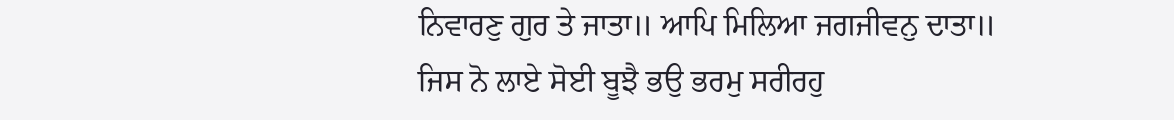ਨਿਵਾਰਣੁ ਗੁਰ ਤੇ ਜਾਤਾ॥ ਆਪਿ ਮਿਲਿਆ ਜਗਜੀਵਨੁ ਦਾਤਾ॥
ਜਿਸ ਨੋ ਲਾਏ ਸੋਈ ਬੂਝੈ ਭਉ ਭਰਮੁ ਸਰੀਰਹੁ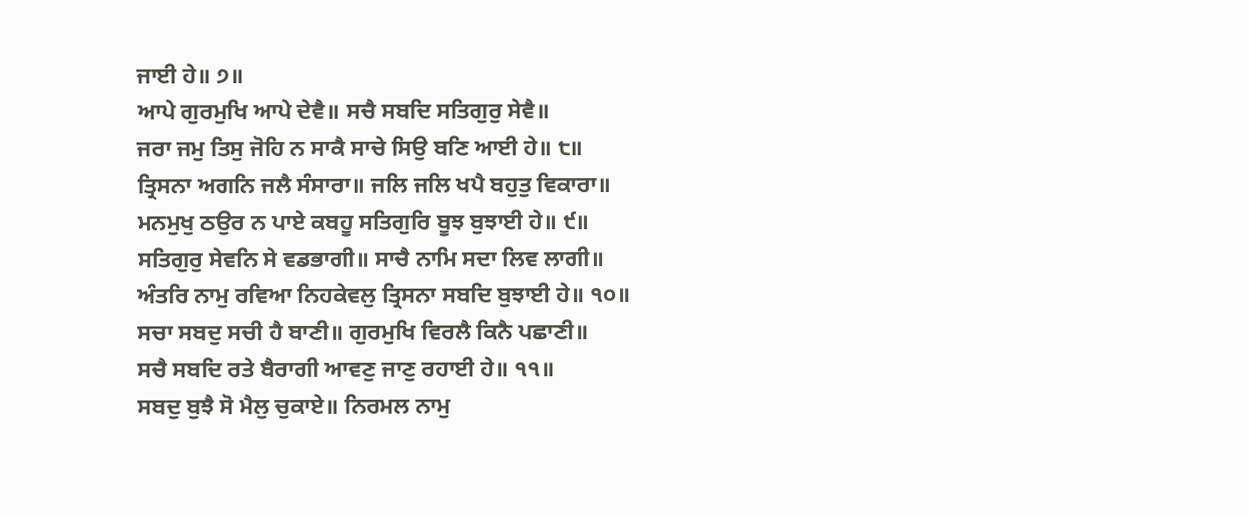ਜਾਈ ਹੇ॥ ੭॥
ਆਪੇ ਗੁਰਮੁਖਿ ਆਪੇ ਦੇਵੈ॥ ਸਚੈ ਸਬਦਿ ਸਤਿਗੁਰੁ ਸੇਵੈ॥
ਜਰਾ ਜਮੁ ਤਿਸੁ ਜੋਹਿ ਨ ਸਾਕੈ ਸਾਚੇ ਸਿਉ ਬਣਿ ਆਈ ਹੇ॥ ੮॥
ਤ੍ਰਿਸਨਾ ਅਗਨਿ ਜਲੈ ਸੰਸਾਰਾ॥ ਜਲਿ ਜਲਿ ਖਪੈ ਬਹੁਤੁ ਵਿਕਾਰਾ॥
ਮਨਮੁਖੁ ਠਉਰ ਨ ਪਾਏ ਕਬਹੂ ਸਤਿਗੁਰਿ ਬੂਝ ਬੁਝਾਈ ਹੇ॥ ੯॥
ਸਤਿਗੁਰੁ ਸੇਵਨਿ ਸੇ ਵਡਭਾਗੀ॥ ਸਾਚੈ ਨਾਮਿ ਸਦਾ ਲਿਵ ਲਾਗੀ॥
ਅੰਤਰਿ ਨਾਮੁ ਰਵਿਆ ਨਿਹਕੇਵਲੁ ਤ੍ਰਿਸਨਾ ਸਬਦਿ ਬੁਝਾਈ ਹੇ॥ ੧੦॥
ਸਚਾ ਸਬਦੁ ਸਚੀ ਹੈ ਬਾਣੀ॥ ਗੁਰਮੁਖਿ ਵਿਰਲੈ ਕਿਨੈ ਪਛਾਣੀ॥
ਸਚੈ ਸਬਦਿ ਰਤੇ ਬੈਰਾਗੀ ਆਵਣੁ ਜਾਣੁ ਰਹਾਈ ਹੇ॥ ੧੧॥
ਸਬਦੁ ਬੁਝੈ ਸੋ ਮੈਲੁ ਚੁਕਾਏ॥ ਨਿਰਮਲ ਨਾਮੁ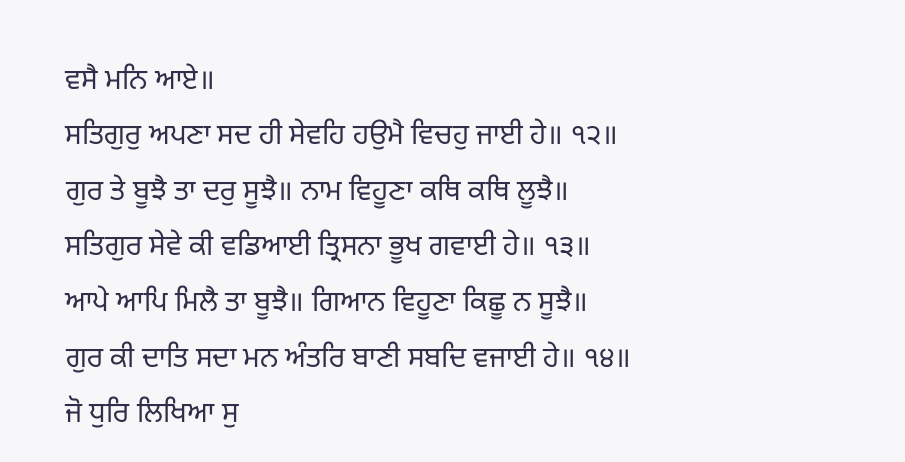ਵਸੈ ਮਨਿ ਆਏ॥
ਸਤਿਗੁਰੁ ਅਪਣਾ ਸਦ ਹੀ ਸੇਵਹਿ ਹਉਮੈ ਵਿਚਹੁ ਜਾਈ ਹੇ॥ ੧੨॥
ਗੁਰ ਤੇ ਬੂਝੈ ਤਾ ਦਰੁ ਸੂਝੈ॥ ਨਾਮ ਵਿਹੂਣਾ ਕਥਿ ਕਥਿ ਲੂਝੈ॥
ਸਤਿਗੁਰ ਸੇਵੇ ਕੀ ਵਡਿਆਈ ਤ੍ਰਿਸਨਾ ਭੂਖ ਗਵਾਈ ਹੇ॥ ੧੩॥
ਆਪੇ ਆਪਿ ਮਿਲੈ ਤਾ ਬੂਝੈ॥ ਗਿਆਨ ਵਿਹੂਣਾ ਕਿਛੂ ਨ ਸੂਝੈ॥
ਗੁਰ ਕੀ ਦਾਤਿ ਸਦਾ ਮਨ ਅੰਤਰਿ ਬਾਣੀ ਸਬਦਿ ਵਜਾਈ ਹੇ॥ ੧੪॥
ਜੋ ਧੁਰਿ ਲਿਖਿਆ ਸੁ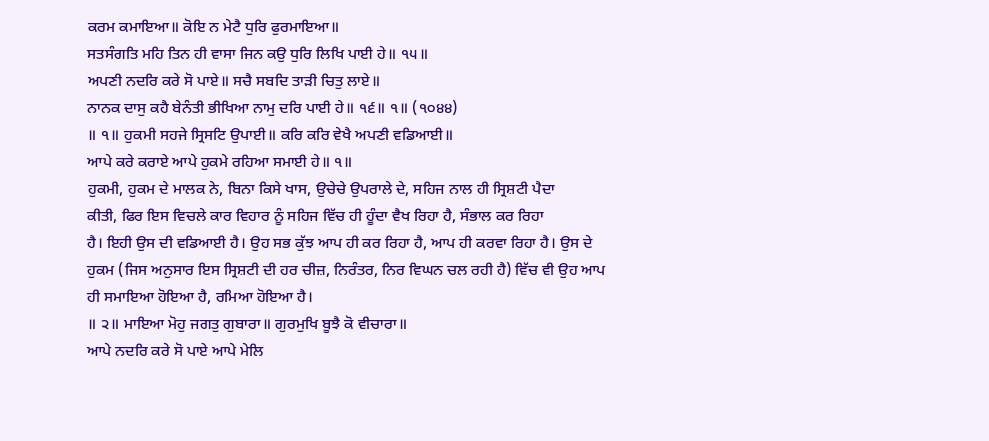ਕਰਮ ਕਮਾਇਆ॥ ਕੋਇ ਨ ਮੇਟੈ ਧੁਰਿ ਫੁਰਮਾਇਆ॥
ਸਤਸੰਗਤਿ ਮਹਿ ਤਿਨ ਹੀ ਵਾਸਾ ਜਿਨ ਕਉ ਧੁਰਿ ਲਿਖਿ ਪਾਈ ਹੇ॥ ੧੫॥
ਅਪਣੀ ਨਦਰਿ ਕਰੇ ਸੋ ਪਾਏ॥ ਸਚੈ ਸਬਦਿ ਤਾੜੀ ਚਿਤੁ ਲਾਏ॥
ਨਾਨਕ ਦਾਸੁ ਕਹੈ ਬੇਨੰਤੀ ਭੀਖਿਆ ਨਾਮੁ ਦਰਿ ਪਾਈ ਹੇ॥ ੧੬॥ ੧॥ (੧੦੪੪)
॥ ੧॥ ਹੁਕਮੀ ਸਹਜੇ ਸ੍ਰਿਸਟਿ ਉਪਾਈ॥ ਕਰਿ ਕਰਿ ਵੇਖੈ ਅਪਣੀ ਵਡਿਆਈ॥
ਆਪੇ ਕਰੇ ਕਰਾਏ ਆਪੇ ਹੁਕਮੇ ਰਹਿਆ ਸਮਾਈ ਹੇ॥ ੧॥
ਹੁਕਮੀ, ਹੁਕਮ ਦੇ ਮਾਲਕ ਨੇ, ਬਿਨਾ ਕਿਸੇ ਖਾਸ, ਉਚੇਚੇ ਉਪਰਾਲੇ ਦੇ, ਸਹਿਜ ਨਾਲ ਹੀ ਸ੍ਰਿਸ਼ਟੀ ਪੈਦਾ
ਕੀਤੀ, ਫਿਰ ਇਸ ਵਿਚਲੇ ਕਾਰ ਵਿਹਾਰ ਨੂੰ ਸਹਿਜ ਵਿੱਚ ਹੀ ਹੂੰਦਾ ਵੈਖ ਰਿਹਾ ਹੈ, ਸੰਭਾਲ ਕਰ ਰਿਹਾ
ਹੈ। ਇਹੀ ਉਸ ਦੀ ਵਡਿਆਈ ਹੈ। ਉਹ ਸਭ ਕੁੱਝ ਆਪ ਹੀ ਕਰ ਰਿਹਾ ਹੈ, ਆਪ ਹੀ ਕਰਵਾ ਰਿਹਾ ਹੈ। ਉਸ ਦੇ
ਹੁਕਮ (ਜਿਸ ਅਨੁਸਾਰ ਇਸ ਸ੍ਰਿਸ਼ਟੀ ਦੀ ਹਰ ਚੀਜ਼, ਨਿਰੰਤਰ, ਨਿਰ ਵਿਘਨ ਚਲ ਰਹੀ ਹੈ) ਵਿੱਚ ਵੀ ਉਹ ਆਪ
ਹੀ ਸਮਾਇਆ ਹੋਇਆ ਹੈ, ਰਮਿਆ ਹੋਇਆ ਹੈ।
॥ ੨॥ ਮਾਇਆ ਮੋਹੁ ਜਗਤੁ ਗੁਬਾਰਾ॥ ਗੁਰਮੁਖਿ ਬੂਝੈ ਕੋ ਵੀਚਾਰਾ॥
ਆਪੇ ਨਦਰਿ ਕਰੇ ਸੋ ਪਾਏ ਆਪੇ ਮੇਲਿ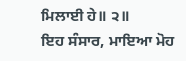ਮਿਲਾਈ ਹੇ॥ ੨॥
ਇਹ ਸੰਸਾਰ, ਮਾਇਆ ਮੋਹ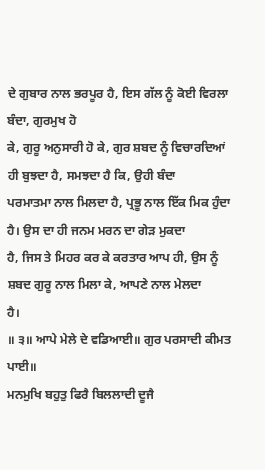ਦੇ ਗੁਬਾਰ ਨਾਲ ਭਰਪੂਰ ਹੈ, ਇਸ ਗੱਲ ਨੂੰ ਕੋਈ ਵਿਰਲਾ ਬੰਦਾ, ਗੁਰਮੁਖ ਹੋ
ਕੇ, ਗੁਰੂ ਅਨੁਸਾਰੀ ਹੋ ਕੇ, ਗੁਰ ਸ਼ਬਦ ਨੂੰ ਵਿਚਾਰਦਿਆਂ ਹੀ ਬੁਝਦਾ ਹੈ, ਸਮਝਦਾ ਹੈ ਕਿ, ਉਹੀ ਬੰਦਾ
ਪਰਮਾਤਮਾ ਨਾਲ ਮਿਲਦਾ ਹੈ, ਪ੍ਰਭੂ ਨਾਲ ਇੱਕ ਮਿਕ ਹੁੰਦਾ ਹੈ। ਉਸ ਦਾ ਹੀ ਜਨਮ ਮਰਨ ਦਾ ਗੇੜ ਮੁਕਦਾ
ਹੈ, ਜਿਸ ਤੇ ਮਿਹਰ ਕਰ ਕੇ ਕਰਤਾਰ ਆਪ ਹੀ, ਉਸ ਨੂੰ ਸ਼ਬਦ ਗੁਰੂ ਨਾਲ ਮਿਲਾ ਕੇ, ਆਪਣੇ ਨਾਲ ਮੇਲਦਾ
ਹੈ।
॥ ੩॥ ਆਪੇ ਮੇਲੇ ਦੇ ਵਡਿਆਈ॥ ਗੁਰ ਪਰਸਾਦੀ ਕੀਮਤ ਪਾਈ॥
ਮਨਮੁਖਿ ਬਹੁਤੁ ਫਿਰੈ ਬਿਲਲਾਦੀ ਦੂਜੈ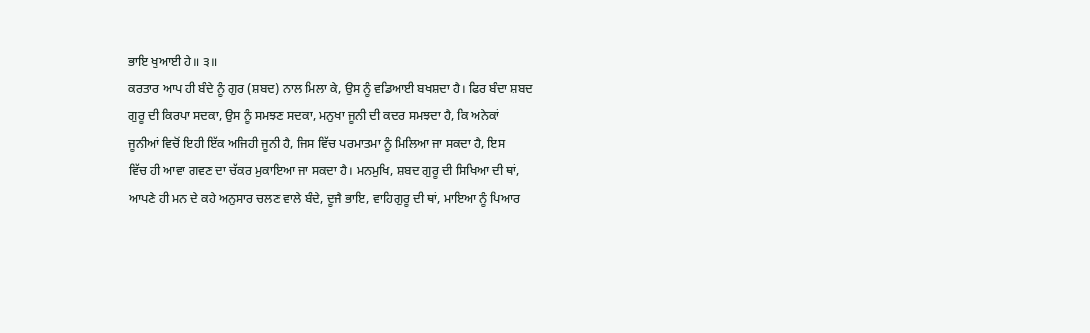ਭਾਇ ਖੁਆਈ ਹੇ॥ ੩॥
ਕਰਤਾਰ ਆਪ ਹੀ ਬੰਦੇ ਨੂੰ ਗੁਰ (ਸ਼ਬਦ) ਨਾਲ ਮਿਲਾ ਕੇ, ਉਸ ਨੂੰ ਵਡਿਆਈ ਬਖਸ਼ਦਾ ਹੈ। ਫਿਰ ਬੰਦਾ ਸ਼ਬਦ
ਗੁਰੂ ਦੀ ਕਿਰਪਾ ਸਦਕਾ, ਉਸ ਨੂੰ ਸਮਝਣ ਸਦਕਾ, ਮਨੁਖਾ ਜੂਨੀ ਦੀ ਕਦਰ ਸਮਝਦਾ ਹੈ, ਕਿ ਅਨੇਕਾਂ
ਜੂਨੀਆਂ ਵਿਚੋਂ ਇਹੀ ਇੱਕ ਅਜਿਹੀ ਜੂਨੀ ਹੈ, ਜਿਸ ਵਿੱਚ ਪਰਮਾਤਮਾ ਨੂੰ ਮਿਲਿਆ ਜਾ ਸਕਦਾ ਹੈ, ਇਸ
ਵਿੱਚ ਹੀ ਆਵਾ ਗਵਣ ਦਾ ਚੱਕਰ ਮੁਕਾਇਆ ਜਾ ਸਕਦਾ ਹੈ। ਮਨਮੁਖਿ, ਸ਼ਬਦ ਗੁਰੂ ਦੀ ਸਿਖਿਆ ਦੀ ਥਾਂ,
ਆਪਣੇ ਹੀ ਮਨ ਦੇ ਕਹੇ ਅਨੁਸਾਰ ਚਲਣ ਵਾਲੇ ਬੰਦੇ, ਦੂਜੈ ਭਾਇ, ਵਾਹਿਗੁਰੂ ਦੀ ਥਾਂ, ਮਾਇਆ ਨੂੰ ਪਿਆਰ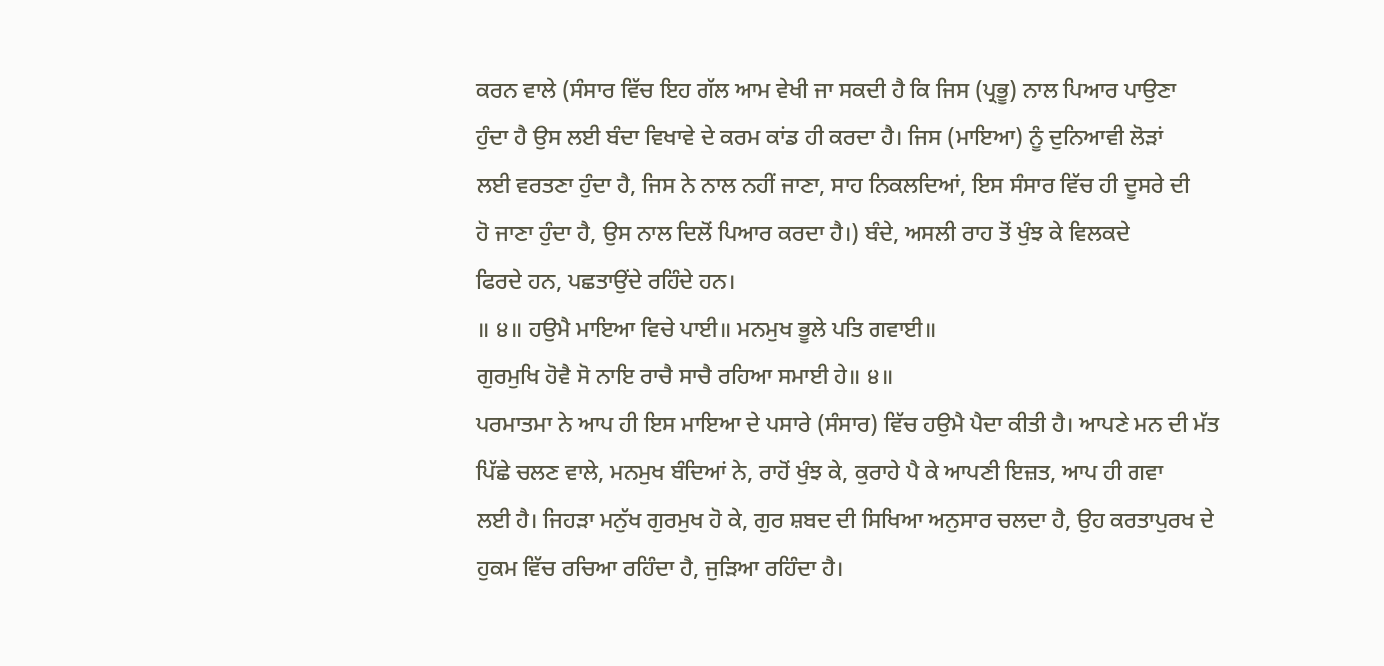ਕਰਨ ਵਾਲੇ (ਸੰਸਾਰ ਵਿੱਚ ਇਹ ਗੱਲ ਆਮ ਵੇਖੀ ਜਾ ਸਕਦੀ ਹੈ ਕਿ ਜਿਸ (ਪ੍ਰਭੂ) ਨਾਲ ਪਿਆਰ ਪਾਉਣਾ
ਹੁੰਦਾ ਹੈ ਉਸ ਲਈ ਬੰਦਾ ਵਿਖਾਵੇ ਦੇ ਕਰਮ ਕਾਂਡ ਹੀ ਕਰਦਾ ਹੈ। ਜਿਸ (ਮਾਇਆ) ਨੂੰ ਦੁਨਿਆਵੀ ਲੋੜਾਂ
ਲਈ ਵਰਤਣਾ ਹੁੰਦਾ ਹੈ, ਜਿਸ ਨੇ ਨਾਲ ਨਹੀਂ ਜਾਣਾ, ਸਾਹ ਨਿਕਲਦਿਆਂ, ਇਸ ਸੰਸਾਰ ਵਿੱਚ ਹੀ ਦੂਸਰੇ ਦੀ
ਹੋ ਜਾਣਾ ਹੁੰਦਾ ਹੈ, ਉਸ ਨਾਲ ਦਿਲੋਂ ਪਿਆਰ ਕਰਦਾ ਹੈ।) ਬੰਦੇ, ਅਸਲੀ ਰਾਹ ਤੋਂ ਖੁੰਝ ਕੇ ਵਿਲਕਦੇ
ਫਿਰਦੇ ਹਨ, ਪਛਤਾਉਂਦੇ ਰਹਿੰਦੇ ਹਨ।
॥ ੪॥ ਹਉਮੈ ਮਾਇਆ ਵਿਚੇ ਪਾਈ॥ ਮਨਮੁਖ ਭੂਲੇ ਪਤਿ ਗਵਾਈ॥
ਗੁਰਮੁਖਿ ਹੋਵੈ ਸੋ ਨਾਇ ਰਾਚੈ ਸਾਚੈ ਰਹਿਆ ਸਮਾਈ ਹੇ॥ ੪॥
ਪਰਮਾਤਮਾ ਨੇ ਆਪ ਹੀ ਇਸ ਮਾਇਆ ਦੇ ਪਸਾਰੇ (ਸੰਸਾਰ) ਵਿੱਚ ਹਉਮੈ ਪੈਦਾ ਕੀਤੀ ਹੈ। ਆਪਣੇ ਮਨ ਦੀ ਮੱਤ
ਪਿੱਛੇ ਚਲਣ ਵਾਲੇ, ਮਨਮੁਖ ਬੰਦਿਆਂ ਨੇ, ਰਾਹੋਂ ਖੁੰਝ ਕੇ, ਕੁਰਾਹੇ ਪੈ ਕੇ ਆਪਣੀ ਇਜ਼ਤ, ਆਪ ਹੀ ਗਵਾ
ਲਈ ਹੈ। ਜਿਹੜਾ ਮਨੁੱਖ ਗੁਰਮੁਖ ਹੋ ਕੇ, ਗੁਰ ਸ਼ਬਦ ਦੀ ਸਿਖਿਆ ਅਨੁਸਾਰ ਚਲਦਾ ਹੈ, ਉਹ ਕਰਤਾਪੁਰਖ ਦੇ
ਹੁਕਮ ਵਿੱਚ ਰਚਿਆ ਰਹਿੰਦਾ ਹੈ, ਜੁੜਿਆ ਰਹਿੰਦਾ ਹੈ।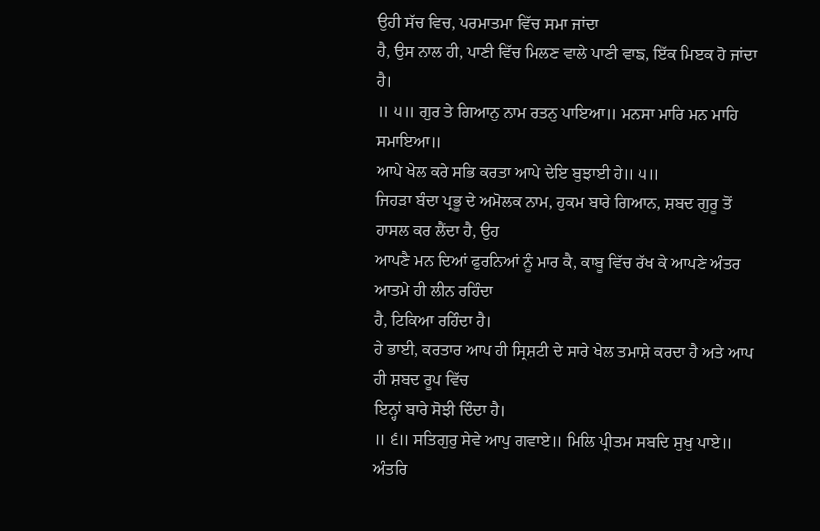ਉਹੀ ਸੱਚ ਵਿਚ, ਪਰਮਾਤਮਾ ਵਿੱਚ ਸਮਾ ਜਾਂਦਾ
ਹੈ, ਉਸ ਨਾਲ ਹੀ, ਪਾਣੀ ਵਿੱਚ ਮਿਲਣ ਵਾਲੇ ਪਾਣੀ ਵਾਙ, ਇੱਕ ਮਿੲਕ ਹੋ ਜਾਂਦਾ ਹੈ।
॥ ੫॥ ਗੁਰ ਤੇ ਗਿਆਨੁ ਨਾਮ ਰਤਨੁ ਪਾਇਆ॥ ਮਨਸਾ ਮਾਰਿ ਮਨ ਮਾਹਿ ਸਮਾਇਆ॥
ਆਪੇ ਖੇਲ ਕਰੇ ਸਭਿ ਕਰਤਾ ਆਪੇ ਦੇਇ ਬੁਝਾਈ ਹੇ॥ ੫॥
ਜਿਹੜਾ ਬੰਦਾ ਪ੍ਰਭੂ ਦੇ ਅਮੋਲਕ ਨਾਮ, ਹੁਕਮ ਬਾਰੇ ਗਿਆਨ, ਸ਼ਬਦ ਗੁਰੂ ਤੋਂ ਹਾਸਲ ਕਰ ਲੈਂਦਾ ਹੈ, ਉਹ
ਆਪਣੈ ਮਨ ਦਿਆਂ ਫੁਰਨਿਆਂ ਨੂੰ ਮਾਰ ਕੈ, ਕਾਬੂ ਵਿੱਚ ਰੱਖ ਕੇ ਆਪਣੇ ਅੰਤਰ ਆਤਮੇ ਹੀ ਲੀਨ ਰਹਿੰਦਾ
ਹੈ, ਟਿਕਿਆ ਰਹਿੰਦਾ ਹੈ।
ਹੇ ਭਾਈ, ਕਰਤਾਰ ਆਪ ਹੀ ਸ੍ਰਿਸ਼ਟੀ ਦੇ ਸਾਰੇ ਖੇਲ ਤਮਾਸ਼ੇ ਕਰਦਾ ਹੈ ਅਤੇ ਆਪ ਹੀ ਸ਼ਬਦ ਰੂਪ ਵਿੱਚ
ਇਨ੍ਹਾਂ ਬਾਰੇ ਸੋਝੀ ਦਿੰਦਾ ਹੈ।
॥ ੬॥ ਸਤਿਗੁਰੁ ਸੇਵੇ ਆਪੁ ਗਵਾਏ॥ ਮਿਲਿ ਪ੍ਰੀਤਮ ਸਬਦਿ ਸੁਖੁ ਪਾਏ॥
ਅੰਤਰਿ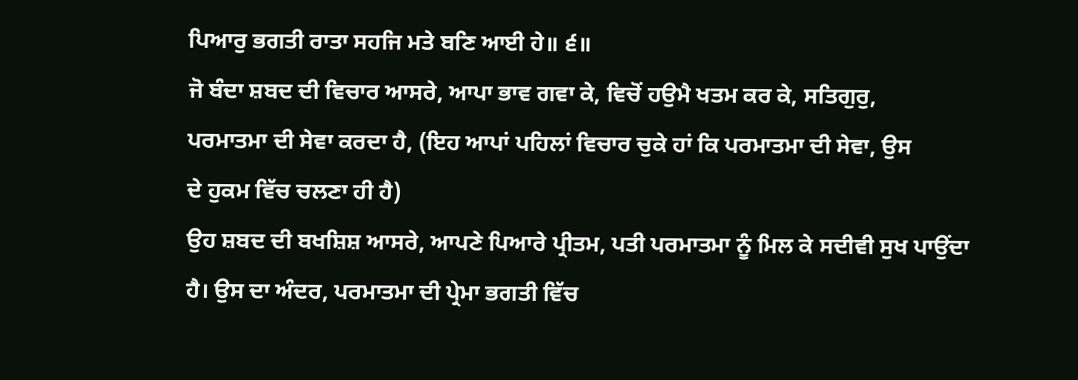ਪਿਆਰੁ ਭਗਤੀ ਰਾਤਾ ਸਹਜਿ ਮਤੇ ਬਣਿ ਆਈ ਹੇ॥ ੬॥
ਜੋ ਬੰਦਾ ਸ਼ਬਦ ਦੀ ਵਿਚਾਰ ਆਸਰੇ, ਆਪਾ ਭਾਵ ਗਵਾ ਕੇ, ਵਿਚੋਂ ਹਉਮੈ ਖਤਮ ਕਰ ਕੇ, ਸਤਿਗੁਰੁ,
ਪਰਮਾਤਮਾ ਦੀ ਸੇਵਾ ਕਰਦਾ ਹੈ, (ਇਹ ਆਪਾਂ ਪਹਿਲਾਂ ਵਿਚਾਰ ਚੁਕੇ ਹਾਂ ਕਿ ਪਰਮਾਤਮਾ ਦੀ ਸੇਵਾ, ਉਸ
ਦੇ ਹੁਕਮ ਵਿੱਚ ਚਲਣਾ ਹੀ ਹੈ)
ਉਹ ਸ਼ਬਦ ਦੀ ਬਖਸ਼ਿਸ਼ ਆਸਰੇ, ਆਪਣੇ ਪਿਆਰੇ ਪ੍ਰੀਤਮ, ਪਤੀ ਪਰਮਾਤਮਾ ਨੂੰ ਮਿਲ ਕੇ ਸਦੀਵੀ ਸੁਖ ਪਾਉਂਦਾ
ਹੈ। ਉਸ ਦਾ ਅੰਦਰ, ਪਰਮਾਤਮਾ ਦੀ ਪ੍ਰੇਮਾ ਭਗਤੀ ਵਿੱਚ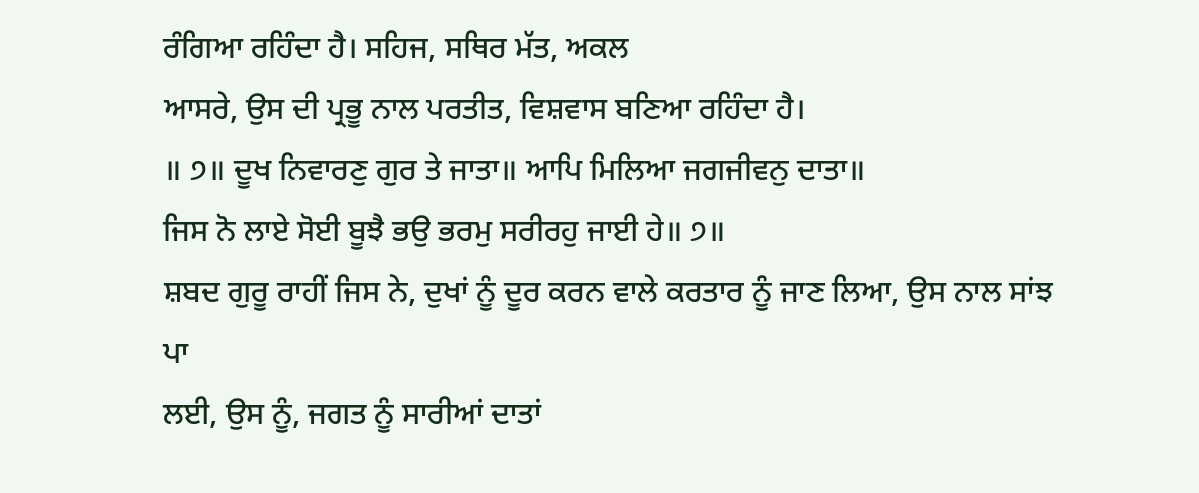ਰੰਗਿਆ ਰਹਿੰਦਾ ਹੈ। ਸਹਿਜ, ਸਥਿਰ ਮੱਤ, ਅਕਲ
ਆਸਰੇ, ਉਸ ਦੀ ਪ੍ਰਭੂ ਨਾਲ ਪਰਤੀਤ, ਵਿਸ਼ਵਾਸ ਬਣਿਆ ਰਹਿੰਦਾ ਹੈ।
॥ ੭॥ ਦੂਖ ਨਿਵਾਰਣੁ ਗੁਰ ਤੇ ਜਾਤਾ॥ ਆਪਿ ਮਿਲਿਆ ਜਗਜੀਵਨੁ ਦਾਤਾ॥
ਜਿਸ ਨੋ ਲਾਏ ਸੋਈ ਬੂਝੈ ਭਉ ਭਰਮੁ ਸਰੀਰਹੁ ਜਾਈ ਹੇ॥ ੭॥
ਸ਼ਬਦ ਗੁਰੂ ਰਾਹੀਂ ਜਿਸ ਨੇ, ਦੁਖਾਂ ਨੂੰ ਦੂਰ ਕਰਨ ਵਾਲੇ ਕਰਤਾਰ ਨੂੰ ਜਾਣ ਲਿਆ, ਉਸ ਨਾਲ ਸਾਂਝ ਪਾ
ਲਈ, ਉਸ ਨੂੰ, ਜਗਤ ਨੂੰ ਸਾਰੀਆਂ ਦਾਤਾਂ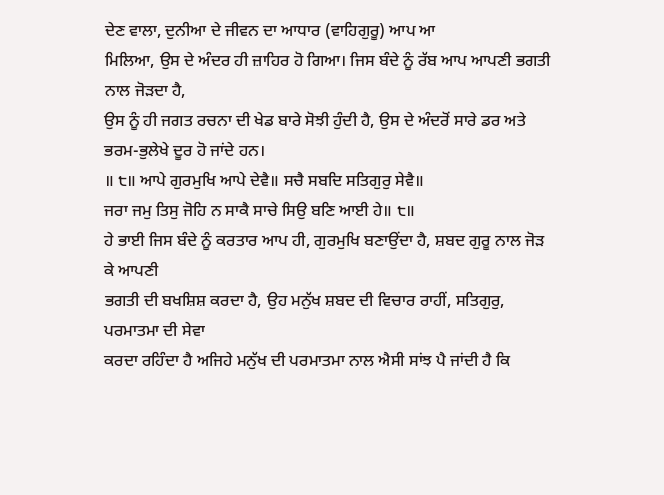ਦੇਣ ਵਾਲਾ, ਦੁਨੀਆ ਦੇ ਜੀਵਨ ਦਾ ਆਧਾਰ (ਵਾਹਿਗੁਰੂ) ਆਪ ਆ
ਮਿਲਿਆ, ਉਸ ਦੇ ਅੰਦਰ ਹੀ ਜ਼ਾਹਿਰ ਹੋ ਗਿਆ। ਜਿਸ ਬੰਦੇ ਨੂੰ ਰੱਬ ਆਪ ਆਪਣੀ ਭਗਤੀ ਨਾਲ ਜੋੜਦਾ ਹੈ,
ਉਸ ਨੂੰ ਹੀ ਜਗਤ ਰਚਨਾ ਦੀ ਖੇਡ ਬਾਰੇ ਸੋਝੀ ਹੁੰਦੀ ਹੈ, ਉਸ ਦੇ ਅੰਦਰੋਂ ਸਾਰੇ ਡਰ ਅਤੇ
ਭਰਮ-ਭੁਲੇਖੇ ਦੂਰ ਹੋ ਜਾਂਦੇ ਹਨ।
॥ ੮॥ ਆਪੇ ਗੁਰਮੁਖਿ ਆਪੇ ਦੇਵੈ॥ ਸਚੈ ਸਬਦਿ ਸਤਿਗੁਰੁ ਸੇਵੈ॥
ਜਰਾ ਜਮੁ ਤਿਸੁ ਜੋਹਿ ਨ ਸਾਕੈ ਸਾਚੇ ਸਿਉ ਬਣਿ ਆਈ ਹੇ॥ ੮॥
ਹੇ ਭਾਈ ਜਿਸ ਬੰਦੇ ਨੂੰ ਕਰਤਾਰ ਆਪ ਹੀ, ਗੁਰਮੁਖਿ ਬਣਾਉਂਦਾ ਹੈ, ਸ਼ਬਦ ਗੁਰੂ ਨਾਲ ਜੋੜ ਕੇ ਆਪਣੀ
ਭਗਤੀ ਦੀ ਬਖਸ਼ਿਸ਼ ਕਰਦਾ ਹੈ, ਉਹ ਮਨੁੱਖ ਸ਼ਬਦ ਦੀ ਵਿਚਾਰ ਰਾਹੀਂ, ਸਤਿਗੁਰੁ, ਪਰਮਾਤਮਾ ਦੀ ਸੇਵਾ
ਕਰਦਾ ਰਹਿੰਦਾ ਹੈ ਅਜਿਹੇ ਮਨੁੱਖ ਦੀ ਪਰਮਾਤਮਾ ਨਾਲ ਐਸੀ ਸਾਂਝ ਪੈ ਜਾਂਦੀ ਹੈ ਕਿ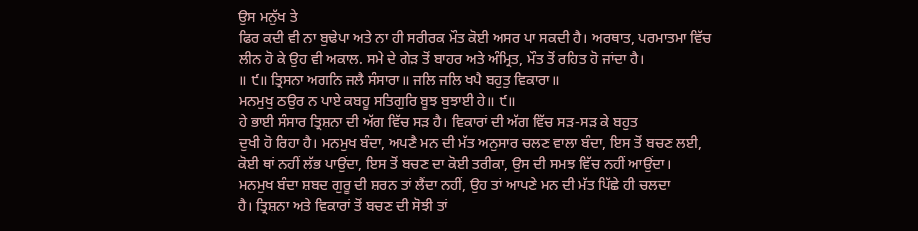ਉਸ ਮਨੁੱਖ ਤੇ
ਫਿਰ ਕਦੀ ਵੀ ਨਾ ਬੁਢੇਪਾ ਅਤੇ ਨਾ ਹੀ ਸਰੀਰਕ ਮੌਤ ਕੋਈ ਅਸਰ ਪਾ ਸਕਦੀ ਹੈ। ਅਰਥਾਤ, ਪਰਮਾਤਮਾ ਵਿੱਚ
ਲੀਨ ਹੋ ਕੇ ਉਹ ਵੀ ਅਕਾਲ. ਸਮੇ ਦੇ ਗੇੜ ਤੋਂ ਬਾਹਰ ਅਤੇ ਅੰਮ੍ਰਿਤ, ਮੌਤ ਤੋਂ ਰਹਿਤ ਹੋ ਜਾਂਦਾ ਹੈ।
॥ ੯॥ ਤ੍ਰਿਸਨਾ ਅਗਨਿ ਜਲੈ ਸੰਸਾਰਾ॥ ਜਲਿ ਜਲਿ ਖਪੈ ਬਹੁਤੁ ਵਿਕਾਰਾ॥
ਮਨਮੁਖੁ ਠਉਰ ਨ ਪਾਏ ਕਬਹੂ ਸਤਿਗੁਰਿ ਬੂਝ ਬੁਝਾਈ ਹੇ॥ ੯॥
ਹੇ ਭਾਈ ਸੰਸਾਰ ਤ੍ਰਿਸ਼ਨਾ ਦੀ ਅੱਗ ਵਿੱਚ ਸੜ ਹੈ। ਵਿਕਾਰਾਂ ਦੀ ਅੱਗ ਵਿੱਚ ਸੜ-ਸੜ ਕੇ ਬਹੁਤ
ਦੁਖੀ ਹੋ ਰਿਹਾ ਹੈ। ਮਨਮੁਖ ਬੰਦਾ, ਅਪਣੈ ਮਨ ਦੀ ਮੱਤ ਅਨੁਸਾਰ ਚਲਣ ਵਾਲਾ ਬੰਦਾ, ਇਸ ਤੋਂ ਬਚਣ ਲਈ,
ਕੋਈ ਥਾਂ ਨਹੀਂ ਲੱਭ ਪਾਉਂਦਾ, ਇਸ ਤੋਂ ਬਚਣ ਦਾ ਕੋਈ ਤਰੀਕਾ, ਉਸ ਦੀ ਸਮਝ ਵਿੱਚ ਨਹੀਂ ਆਉਂਦਾ।
ਮਨਮੁਖ ਬੰਦਾ ਸ਼ਬਦ ਗੁਰੂ ਦੀ ਸ਼ਰਨ ਤਾਂ ਲੈਂਦਾ ਨਹੀਂ, ਉਹ ਤਾਂ ਆਪਣੇ ਮਨ ਦੀ ਮੱਤ ਪਿੱਛੇ ਹੀ ਚਲਦਾ
ਹੈ। ਤ੍ਰਿਸ਼ਨਾ ਅਤੇ ਵਿਕਾਰਾਂ ਤੋਂ ਬਚਣ ਦੀ ਸੋਝੀ ਤਾਂ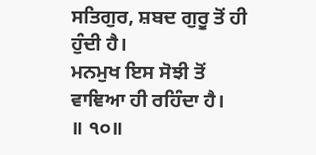ਸਤਿਗੁਰ, ਸ਼ਬਦ ਗੁਰੂ ਤੋਂ ਹੀ ਹੁੰਦੀ ਹੈ।
ਮਨਮੁਖ ਇਸ ਸੋਝੀ ਤੋਂ ਵਾਞਿਆ ਹੀ ਰਹਿੰਦਾ ਹੈ।
॥ ੧੦॥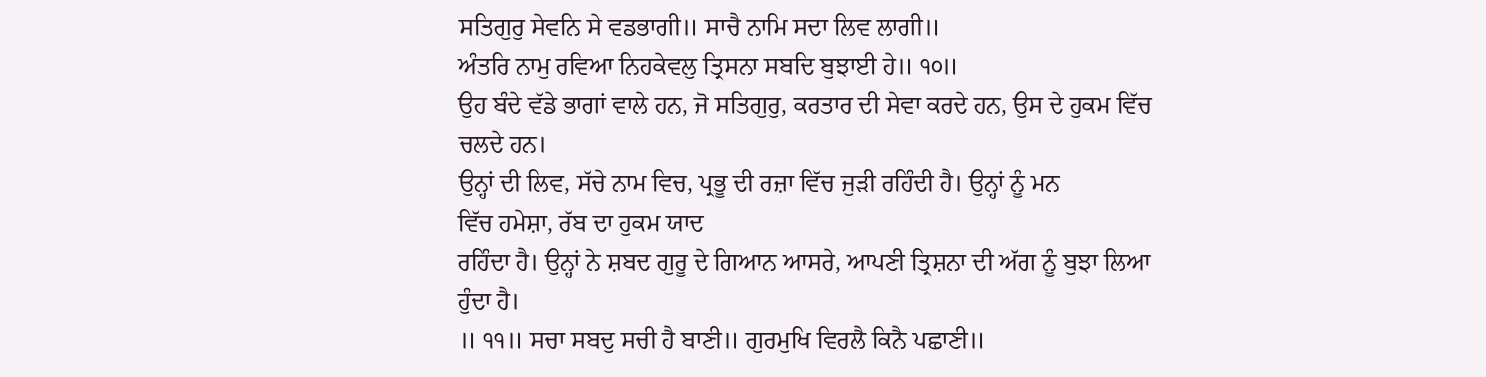ਸਤਿਗੁਰੁ ਸੇਵਨਿ ਸੇ ਵਡਭਾਗੀ॥ ਸਾਚੈ ਨਾਮਿ ਸਦਾ ਲਿਵ ਲਾਗੀ॥
ਅੰਤਰਿ ਨਾਮੁ ਰਵਿਆ ਨਿਹਕੇਵਲੁ ਤ੍ਰਿਸਨਾ ਸਬਦਿ ਬੁਝਾਈ ਹੇ॥ ੧੦॥
ਉਹ ਬੰਦੇ ਵੱਡੇ ਭਾਗਾਂ ਵਾਲੇ ਹਨ, ਜੋ ਸਤਿਗੁਰੁ, ਕਰਤਾਰ ਦੀ ਸੇਵਾ ਕਰਦੇ ਹਨ, ਉਸ ਦੇ ਹੁਕਮ ਵਿੱਚ
ਚਲਦੇ ਹਨ।
ਉਨ੍ਹਾਂ ਦੀ ਲਿਵ, ਸੱਚੇ ਨਾਮ ਵਿਚ, ਪ੍ਰਭੂ ਦੀ ਰਜ਼ਾ ਵਿੱਚ ਜੁੜੀ ਰਹਿੰਦੀ ਹੈ। ਉਨ੍ਹਾਂ ਨੂੰ ਮਨ
ਵਿੱਚ ਹਮੇਸ਼ਾ, ਰੱਬ ਦਾ ਹੁਕਮ ਯਾਦ
ਰਹਿੰਦਾ ਹੈ। ਉਨ੍ਹਾਂ ਨੇ ਸ਼ਬਦ ਗੁਰੂ ਦੇ ਗਿਆਨ ਆਸਰੇ, ਆਪਣੀ ਤ੍ਰਿਸ਼ਨਾ ਦੀ ਅੱਗ ਨੂੰ ਬੁਝਾ ਲਿਆ
ਹੁੰਦਾ ਹੈ।
॥ ੧੧॥ ਸਚਾ ਸਬਦੁ ਸਚੀ ਹੈ ਬਾਣੀ॥ ਗੁਰਮੁਖਿ ਵਿਰਲੈ ਕਿਨੈ ਪਛਾਣੀ॥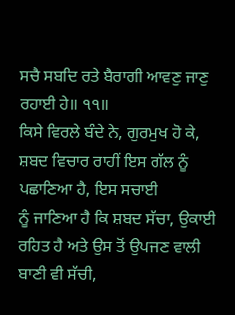ਸਚੈ ਸਬਦਿ ਰਤੇ ਬੈਰਾਗੀ ਆਵਣੁ ਜਾਣੁ ਰਹਾਈ ਹੇ॥ ੧੧॥
ਕਿਸੇ ਵਿਰਲੇ ਬੰਦੇ ਨੇ, ਗੁਰਮੁਖ ਹੋ ਕੇ, ਸ਼ਬਦ ਵਿਚਾਰ ਰਾਹੀਂ ਇਸ ਗੱਲ ਨੂੰ ਪਛਾਣਿਆ ਹੈ, ਇਸ ਸਚਾਈ
ਨੂੰ ਜਾਣਿਆ ਹੈ ਕਿ ਸ਼ਬਦ ਸੱਚਾ, ਉਕਾਈ ਰਹਿਤ ਹੈ ਅਤੇ ਉਸ ਤੋਂ ਉਪਜਣ ਵਾਲੀ ਬਾਣੀ ਵੀ ਸੱਚੀ,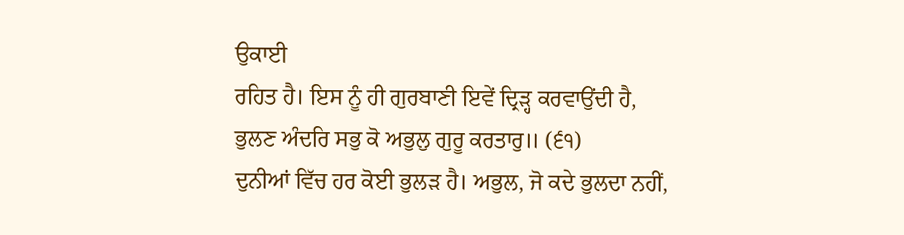ਉਕਾਈ
ਰਹਿਤ ਹੈ। ਇਸ ਨੂੰ ਹੀ ਗੁਰਬਾਣੀ ਇਵੇਂ ਦ੍ਰਿੜ੍ਹ ਕਰਵਾਉਂਦੀ ਹੈ,
ਭੁਲਣ ਅੰਦਰਿ ਸਭੁ ਕੋ ਅਭੁਲੁ ਗੁਰੂ ਕਰਤਾਰੁ॥ (੬੧)
ਦੁਨੀਆਂ ਵਿੱਚ ਹਰ ਕੋਈ ਭੁਲੜ ਹੈ। ਅਭੁਲ, ਜੋ ਕਦੇ ਭੁਲਦਾ ਨਹੀਂ,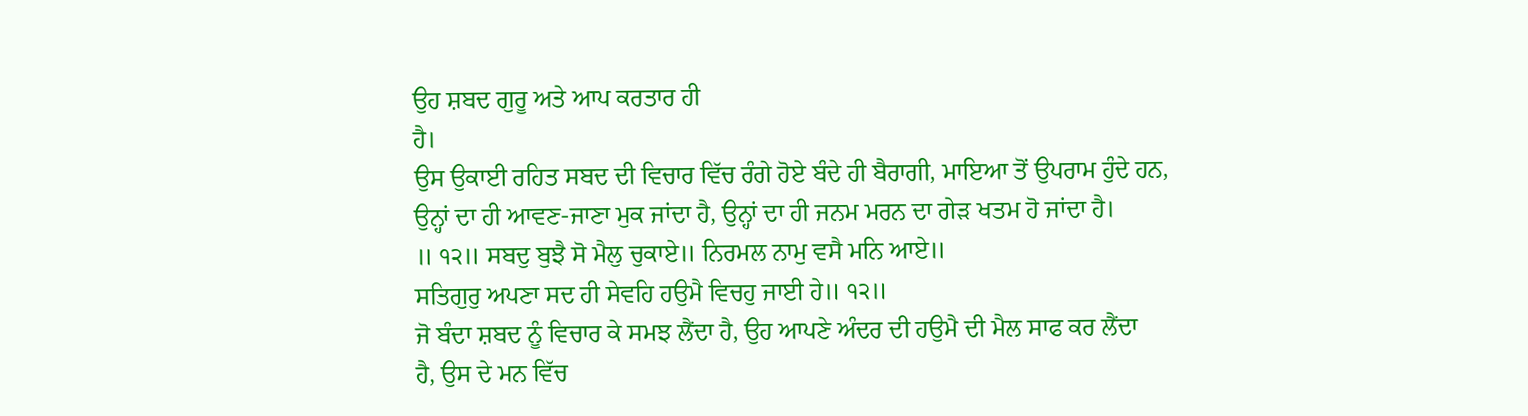ਉਹ ਸ਼ਬਦ ਗੁਰੂ ਅਤੇ ਆਪ ਕਰਤਾਰ ਹੀ
ਹੈ।
ਉਸ ਉਕਾਈ ਰਹਿਤ ਸਬਦ ਦੀ ਵਿਚਾਰ ਵਿੱਚ ਰੰਗੇ ਹੋਏ ਬੰਦੇ ਹੀ ਬੈਰਾਗੀ, ਮਾਇਆ ਤੋਂ ਉਪਰਾਮ ਹੁੰਦੇ ਹਨ,
ਉਨ੍ਹਾਂ ਦਾ ਹੀ ਆਵਣ-ਜਾਣਾ ਮੁਕ ਜਾਂਦਾ ਹੈ, ਉਨ੍ਹਾਂ ਦਾ ਹੀ ਜਨਮ ਮਰਨ ਦਾ ਗੇੜ ਖਤਮ ਹੋ ਜਾਂਦਾ ਹੈ।
॥ ੧੨॥ ਸਬਦੁ ਬੁਝੈ ਸੋ ਮੈਲੁ ਚੁਕਾਏ॥ ਨਿਰਮਲ ਨਾਮੁ ਵਸੈ ਮਨਿ ਆਏ॥
ਸਤਿਗੁਰੁ ਅਪਣਾ ਸਦ ਹੀ ਸੇਵਹਿ ਹਉਮੈ ਵਿਚਹੁ ਜਾਈ ਹੇ॥ ੧੨॥
ਜੋ ਬੰਦਾ ਸ਼ਬਦ ਨੂੰ ਵਿਚਾਰ ਕੇ ਸਮਝ ਲੈਂਦਾ ਹੈ, ਉਹ ਆਪਣੇ ਅੰਦਰ ਦੀ ਹਉਮੈ ਦੀ ਮੈਲ ਸਾਫ ਕਰ ਲੈਂਦਾ
ਹੈ, ਉਸ ਦੇ ਮਨ ਵਿੱਚ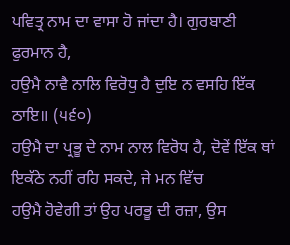ਪਵਿਤ੍ਰ ਨਾਮ ਦਾ ਵਾਸਾ ਹੋ ਜਾਂਦਾ ਹੈ। ਗੁਰਬਾਣੀ ਫੁਰਮਾਨ ਹੈ,
ਹਉਮੈ ਨਾਵੈ ਨਾਲਿ ਵਿਰੋਧੁ ਹੈ ਦੁਇ ਨ ਵਸਹਿ ਇੱਕ ਠਾਇ॥ (੫੬੦)
ਹਉਮੈ ਦਾ ਪ੍ਰਭੂ ਦੇ ਨਾਮ ਨਾਲ ਵਿਰੋਧ ਹੈ, ਦੋਵੇਂ ਇੱਕ ਥਾਂ ਇਕੱਠੇ ਨਹੀਂ ਰਹਿ ਸਕਦੇ, ਜੇ ਮਨ ਵਿੱਚ
ਹਉਮੈ ਹੋਵੇਗੀ ਤਾਂ ਉਹ ਪਰਭੂ ਦੀ ਰਜ਼ਾ, ਉਸ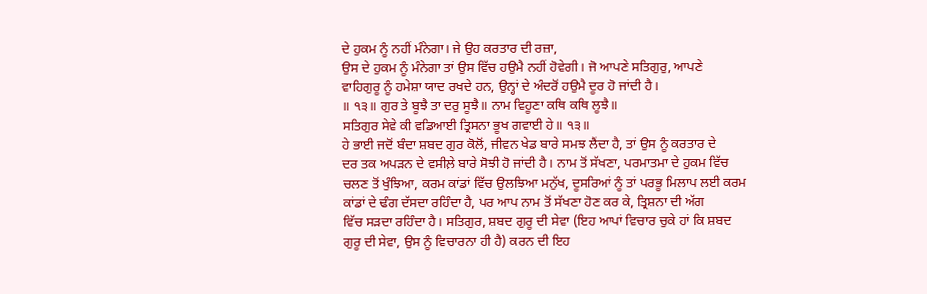ਦੇ ਹੁਕਮ ਨੂੰ ਨਹੀਂ ਮੰਨੇਗਾ। ਜੇ ਉਹ ਕਰਤਾਰ ਦੀ ਰਜ਼ਾ,
ਉਸ ਦੇ ਹੁਕਮ ਨੂੰ ਮੰਨੇਗਾ ਤਾਂ ਉਸ ਵਿੱਚ ਹਉਮੈ ਨਹੀਂ ਹੋਵੇਗੀ। ਜੋ ਆਪਣੇ ਸਤਿਗੁਰੁ, ਆਪਣੇ
ਵਾਹਿਗੁਰੂ ਨੂੰ ਹਮੇਸ਼ਾ ਯਾਦ ਰਖਦੇ ਹਨ, ਉਨ੍ਹਾਂ ਦੇ ਅੰਦਰੋਂ ਹਉਮੈ ਦੂਰ ਹੋ ਜਾਂਦੀ ਹੈ।
॥ ੧੩॥ ਗੁਰ ਤੇ ਬੂਝੈ ਤਾ ਦਰੁ ਸੂਝੈ॥ ਨਾਮ ਵਿਹੂਣਾ ਕਥਿ ਕਥਿ ਲੂਝੈ॥
ਸਤਿਗੁਰ ਸੇਵੇ ਕੀ ਵਡਿਆਈ ਤ੍ਰਿਸਨਾ ਭੂਖ ਗਵਾਈ ਹੇ॥ ੧੩॥
ਹੇ ਭਾਈ ਜਦੋਂ ਬੰਦਾ ਸ਼ਬਦ ਗੁਰ ਕੋਲੋਂ, ਜੀਵਨ ਖੇਡ ਬਾਰੇ ਸਮਝ ਲੈਂਦਾ ਹੈ, ਤਾਂ ਉਸ ਨੂੰ ਕਰਤਾਰ ਦੇ
ਦਰ ਤਕ ਅਪੜਨ ਦੇ ਵਸੀਲ਼ੇ ਬਾਰੇ ਸੋਝੀ ਹੋ ਜਾਂਦੀ ਹੈ। ਨਾਮ ਤੋਂ ਸੱਖਣਾ, ਪਰਮਾਤਮਾ ਦੇ ਹੁਕਮ ਵਿੱਚ
ਚਲਣ ਤੋਂ ਖੁੰਝਿਆ, ਕਰਮ ਕਾਂਡਾਂ ਵਿੱਚ ਉਲਝਿਆ ਮਨੁੱਖ, ਦੂਸਰਿਆਂ ਨੂੰ ਤਾਂ ਪਰਭੂ ਮਿਲਾਪ ਲਈ ਕਰਮ
ਕਾਂਡਾਂ ਦੇ ਢੰਗ ਦੱਸਦਾ ਰਹਿੰਦਾ ਹੈ, ਪਰ ਆਪ ਨਾਮ ਤੋਂ ਸੱਖਣਾ ਹੋਣ ਕਰ ਕੇ, ਤ੍ਰਿਸ਼ਨਾ ਦੀ ਅੱਗ
ਵਿੱਚ ਸੜਦਾ ਰਹਿੰਦਾ ਹੈ। ਸਤਿਗੁਰ, ਸ਼ਬਦ ਗੁਰੂ ਦੀ ਸੇਵਾ (ਇਹ ਆਪਾਂ ਵਿਚਾਰ ਚੁਕੇ ਹਾਂ ਕਿ ਸ਼ਬਦ
ਗੁਰੂ ਦੀ ਸੇਵਾ, ਉਸ ਨੂੰ ਵਿਚਾਰਨਾ ਹੀ ਹੈ) ਕਰਨ ਦੀ ਇਹ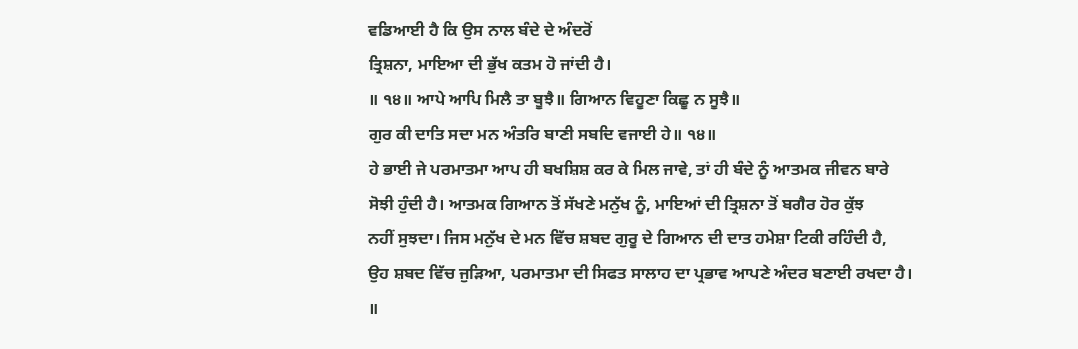ਵਡਿਆਈ ਹੈ ਕਿ ਉਸ ਨਾਲ ਬੰਦੇ ਦੇ ਅੰਦਰੋਂ
ਤ੍ਰਿਸ਼ਨਾ, ਮਾਇਆ ਦੀ ਭੁੱਖ ਕਤਮ ਹੋ ਜਾਂਦੀ ਹੈ।
॥ ੧੪॥ ਆਪੇ ਆਪਿ ਮਿਲੈ ਤਾ ਬੂਝੈ॥ ਗਿਆਨ ਵਿਹੂਣਾ ਕਿਛੂ ਨ ਸੂਝੈ॥
ਗੁਰ ਕੀ ਦਾਤਿ ਸਦਾ ਮਨ ਅੰਤਰਿ ਬਾਣੀ ਸਬਦਿ ਵਜਾਈ ਹੇ॥ ੧੪॥
ਹੇ ਭਾਈ ਜੇ ਪਰਮਾਤਮਾ ਆਪ ਹੀ ਬਖਸ਼ਿਸ਼ ਕਰ ਕੇ ਮਿਲ ਜਾਵੇ, ਤਾਂ ਹੀ ਬੰਦੇ ਨੂੰ ਆਤਮਕ ਜੀਵਨ ਬਾਰੇ
ਸੋਝੀ ਹੁੰਦੀ ਹੈ। ਆਤਮਕ ਗਿਆਨ ਤੋਂ ਸੱਖਣੇ ਮਨੁੱਖ ਨੂੰ, ਮਾਇਆਂ ਦੀ ਤ੍ਰਿਸ਼ਨਾ ਤੋਂ ਬਗੈਰ ਹੋਰ ਕੁੱਝ
ਨਹੀਂ ਸੁਝਦਾ। ਜਿਸ ਮਨੁੱਖ ਦੇ ਮਨ ਵਿੱਚ ਸ਼ਬਦ ਗੁਰੂ ਦੇ ਗਿਆਨ ਦੀ ਦਾਤ ਹਮੇਸ਼ਾ ਟਿਕੀ ਰਹਿੰਦੀ ਹੈ,
ਉਹ ਸ਼ਬਦ ਵਿੱਚ ਜੁੜਿਆ, ਪਰਮਾਤਮਾ ਦੀ ਸਿਫਤ ਸਾਲਾਹ ਦਾ ਪ੍ਰਭਾਵ ਆਪਣੇ ਅੰਦਰ ਬਣਾਈ ਰਖਦਾ ਹੈ।
॥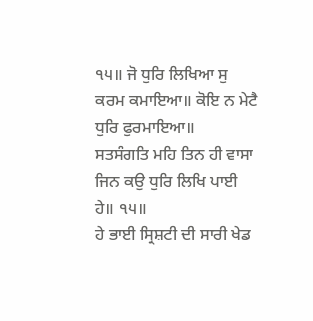੧੫॥ ਜੋ ਧੁਰਿ ਲਿਖਿਆ ਸੁ ਕਰਮ ਕਮਾਇਆ॥ ਕੋਇ ਨ ਮੇਟੈ ਧੁਰਿ ਫੁਰਮਾਇਆ॥
ਸਤਸੰਗਤਿ ਮਹਿ ਤਿਨ ਹੀ ਵਾਸਾ ਜਿਨ ਕਉ ਧੁਰਿ ਲਿਖਿ ਪਾਈ ਹੇ॥ ੧੫॥
ਹੇ ਭਾਈ ਸ੍ਰਿਸ਼ਟੀ ਦੀ ਸਾਰੀ ਖੇਡ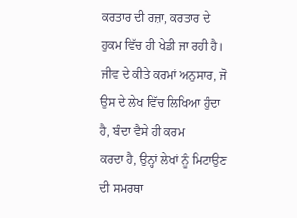ਕਰਤਾਰ ਦੀ ਰਜ਼ਾ, ਕਰਤਾਰ ਦੇ ਹੁਕਮ ਵਿੱਚ ਹੀ ਖੇਡੀ ਜਾ ਰਹੀ ਹੈ।
ਜੀਵ ਦੇ ਕੀਤੇ ਕਰਮਾਂ ਅਨੁਸਾਰ, ਜੋ ਉਸ ਦੇ ਲੇਖ ਵਿੱਚ ਲਿਖਿਆ ਹੁੰਦਾ ਹੈ, ਬੰਦਾ ਵੈਸੇ ਹੀ ਕਰਮ
ਕਰਦਾ ਹੈ, ਉਨ੍ਹਾਂ ਲੇਖਾਂ ਨੂੰ ਮਿਟਾਉਣ ਦੀ ਸਮਰਥਾ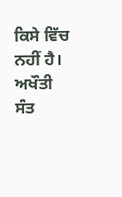ਕਿਸੇ ਵਿੱਚ ਨਹੀਂ ਹੈ। ਅਖੌਤੀ ਸੰਤ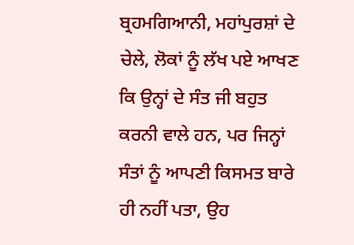ਬ੍ਰਹਮਗਿਆਨੀ, ਮਹਾਂਪੁਰਸ਼ਾਂ ਦੇ ਚੇਲੇ, ਲੋਕਾਂ ਨੂੰ ਲੱਖ ਪਏ ਆਖਣ ਕਿ ਉਨ੍ਹਾਂ ਦੇ ਸੰਤ ਜੀ ਬਹੁਤ
ਕਰਨੀ ਵਾਲੇ ਹਨ, ਪਰ ਜਿਨ੍ਹਾਂ ਸੰਤਾਂ ਨੂੰ ਆਪਣੀ ਕਿਸਮਤ ਬਾਰੇ ਹੀ ਨਹੀਂ ਪਤਾ, ਉਹ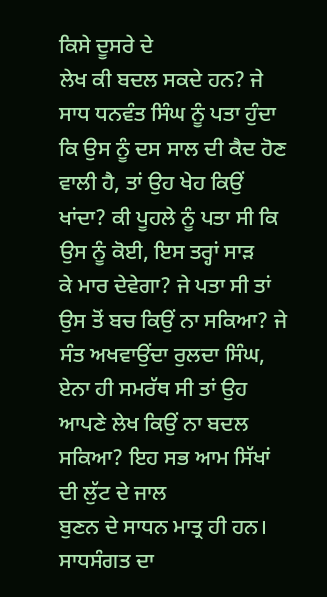ਕਿਸੇ ਦੂਸਰੇ ਦੇ
ਲੇਖ ਕੀ ਬਦਲ ਸਕਦੇ ਹਨ? ਜੇ ਸਾਧ ਧਨਵੰਤ ਸਿੰਘ ਨੂੰ ਪਤਾ ਹੁੰਦਾ ਕਿ ਉਸ ਨੂੰ ਦਸ ਸਾਲ ਦੀ ਕੈਦ ਹੋਣ
ਵਾਲੀ ਹੈ, ਤਾਂ ਉਹ ਖੇਹ ਕਿਉਂ ਖਾਂਦਾ? ਕੀ ਪੂਹਲੇ ਨੂੰ ਪਤਾ ਸੀ ਕਿ ਉਸ ਨੂੰ ਕੋਈ, ਇਸ ਤਰ੍ਹਾਂ ਸਾੜ
ਕੇ ਮਾਰ ਦੇਵੇਗਾ? ਜੇ ਪਤਾ ਸੀ ਤਾਂ ਉਸ ਤੋਂ ਬਚ ਕਿਉਂ ਨਾ ਸਕਿਆ? ਜੇ ਸੰਤ ਅਖਵਾਉਂਦਾ ਰੁਲਦਾ ਸਿੰਘ,
ਏਨਾ ਹੀ ਸਮਰੱਥ ਸੀ ਤਾਂ ਉਹ ਆਪਣੇ ਲੇਖ ਕਿਉਂ ਨਾ ਬਦਲ ਸਕਿਆ? ਇਹ ਸਭ ਆਮ ਸਿੱਖਾਂ ਦੀ ਲੁੱਟ ਦੇ ਜਾਲ
ਬੁਣਨ ਦੇ ਸਾਧਨ ਮਾਤ੍ਰ ਹੀ ਹਨ।
ਸਾਧਸੰਗਤ ਦਾ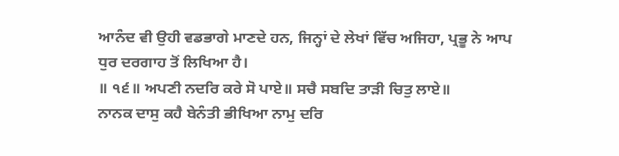ਆਨੰਦ ਵੀ ਉਹੀ ਵਡਭਾਗੇ ਮਾਣਦੇ ਹਨ, ਜਿਨ੍ਹਾਂ ਦੇ ਲੇਖਾਂ ਵਿੱਚ ਅਜਿਹਾ, ਪ੍ਰਭੂ ਨੇ ਆਪ
ਧੁਰ ਦਰਗਾਹ ਤੋਂ ਲਿਖਿਆ ਹੈ।
॥ ੧੬॥ ਅਪਣੀ ਨਦਰਿ ਕਰੇ ਸੋ ਪਾਏ॥ ਸਚੈ ਸਬਦਿ ਤਾੜੀ ਚਿਤੁ ਲਾਏ॥
ਨਾਨਕ ਦਾਸੁ ਕਹੈ ਬੇਨੰਤੀ ਭੀਖਿਆ ਨਾਮੁ ਦਰਿ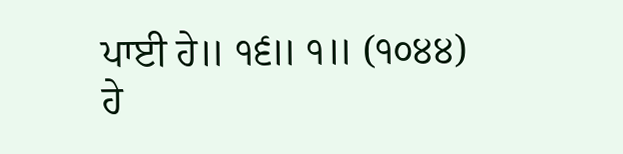ਪਾਈ ਹੇ॥ ੧੬॥ ੧॥ (੧੦੪੪)
ਹੇ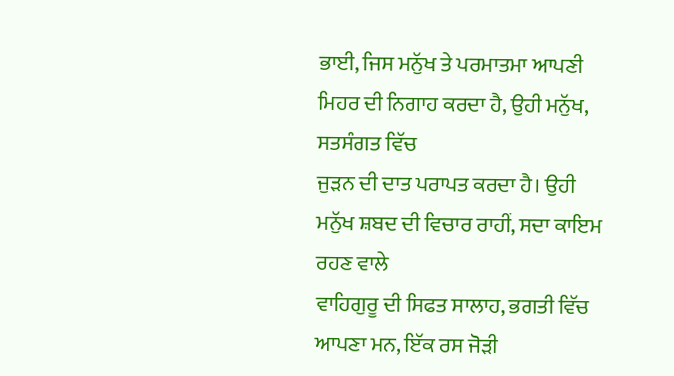ਭਾਈ, ਜਿਸ ਮਨੁੱਖ ਤੇ ਪਰਮਾਤਮਾ ਆਪਣੀ ਮਿਹਰ ਦੀ ਨਿਗਾਹ ਕਰਦਾ ਹੈ, ਉਹੀ ਮਨੁੱਖ, ਸਤਸੰਗਤ ਵਿੱਚ
ਜੁੜਨ ਦੀ ਦਾਤ ਪਰਾਪਤ ਕਰਦਾ ਹੈ। ਉਹੀ ਮਨੁੱਖ ਸ਼ਬਦ ਦੀ ਵਿਚਾਰ ਰਾਹੀਂ, ਸਦਾ ਕਾਇਮ ਰਹਣ ਵਾਲੇ
ਵਾਹਿਗੁਰੂ ਦੀ ਸਿਫਤ ਸਾਲਾਹ, ਭਗਤੀ ਵਿੱਚ ਆਪਣਾ ਮਨ, ਇੱਕ ਰਸ ਜੋੜੀ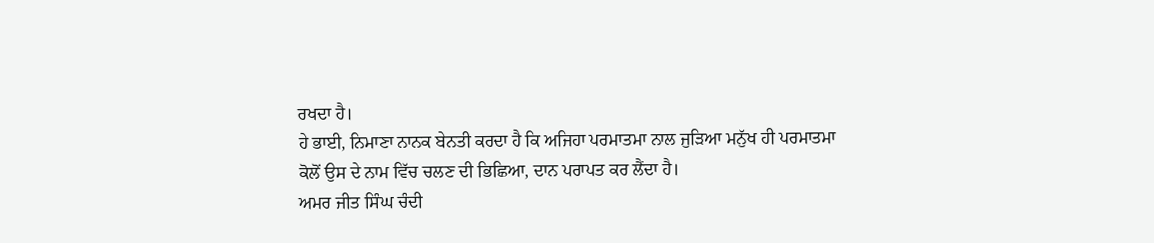ਰਖਦਾ ਹੈ।
ਹੇ ਭਾਈ, ਨਿਮਾਣਾ ਨਾਨਕ ਬੇਨਤੀ ਕਰਦਾ ਹੈ ਕਿ ਅਜਿਹਾ ਪਰਮਾਤਮਾ ਨਾਲ ਜੁੜਿਆ ਮਨੁੱਖ ਹੀ ਪਰਮਾਤਮਾ
ਕੋਲੋਂ ਉਸ ਦੇ ਨਾਮ ਵਿੱਚ ਚਲਣ ਦੀ ਭਿਛਿਆ, ਦਾਨ ਪਰਾਪਤ ਕਰ ਲੈਂਦਾ ਹੈ।
ਅਮਰ ਜੀਤ ਸਿੰਘ ਚੰਦੀ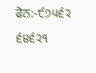ਫੋਨ:-੯੭੫੬੨ ੬੪੬੨੧